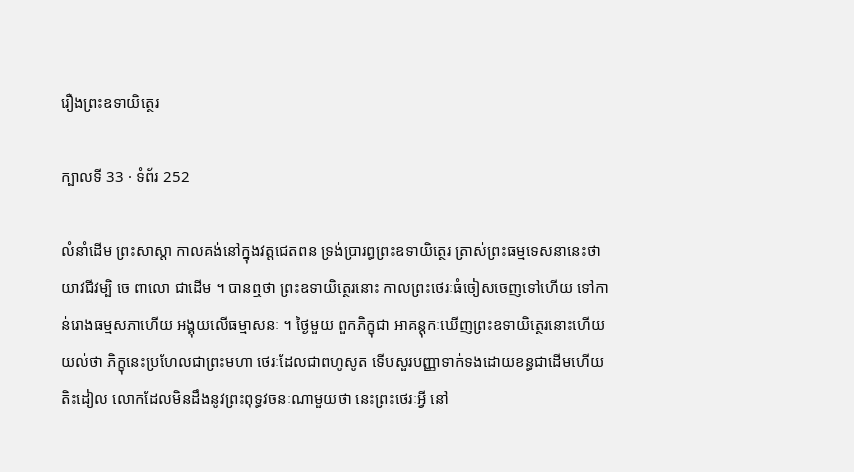រឿងព្រះឧទាយិត្ថេរ

ក្បាលទី 33 · ទំព័រ 252

លំនាំដើម ព្រះសាស្តា កាលគង់នៅក្នុងវត្តជេតពន ទ្រង់ប្រារព្ធព្រះឧទាយិត្ថេរ ត្រាស់ព្រះធម្មទេសនានេះថា យាវជីវម្បិ ចេ ពាលោ ជាដើម ។ បានឮថា ព្រះឧទាយិត្ថេរនោះ កាលព្រះថេរៈធំចៀសចេញទៅហើយ ទៅកាន់រោងធម្មសភាហើយ អង្គុយលើធម្មាសនៈ ។ ថ្ងៃមួយ ពួកភិក្ខុជា អាគន្តុកៈឃើញព្រះឧទាយិត្ថេរនោះហើយយល់ថា ភិក្ខុនេះប្រហែលជាព្រះមហា ថេរៈដែលជាពហូសូត ទើបសួរបញ្ញាទាក់ទងដោយខន្ធជាដើមហើយ តិះដៀល លោកដែលមិនដឹងនូវព្រះពុទ្ធវចនៈណាមួយថា នេះព្រះថេរៈអ្វី នៅ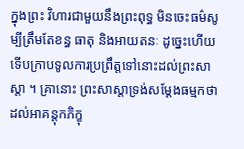ក្នុងព្រះ វិហារជាមួយនឹងព្រះពុទ្ធ មិនចេះធម៌សូម្បីត្រឹមតែខន្ធ ធាតុ និងអាយតនៈ ដូច្នេះហើយ ទើបក្រាបទូលការប្រព្រឹត្តទៅនោះដល់ព្រះសាស្តា ។ គ្រានោះ ព្រះសាស្តាទ្រង់សម្តែងធម្មកថា ដល់អាគន្តុកភិក្ខុ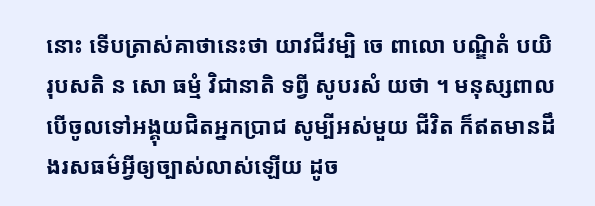នោះ ទើបត្រាស់គាថានេះថា យាវជីវម្បិ ចេ ពាលោ បណ្ឌិតំ បយិរុបសតិ ន សោ ធម្មំ វិជានាតិ ទព្វី សូបរសំ យថា ។ មនុស្សពាល បើចូលទៅអង្គុយជិតអ្នកប្រាជ សូម្បីអស់មួយ ជីវិត ក៏ឥតមានដឹងរសធម៌អ្វីឲ្យច្បាស់លាស់ឡើយ ដូច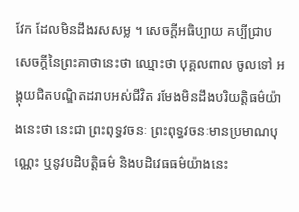វែក ដែលមិនដឹងរសសម្ល ។ សេចក្តីអធិប្បាយ គប្បីជ្រាបសេចក្តីនៃព្រះគាថានេះថា ឈ្មោះថា បុគ្គលពាល ចូលទៅ អង្គុយជិតបណ្ឌិតដរាបអស់ជីវិត រមែងមិនដឹងបរិយត្តិធម៌យ៉ាងនេះថា នេះជា ព្រះពុទ្ធវចនៈ ព្រះពុទ្ធវចនៈមានប្រមាណបុណ្ណេះ ឬនូវបដិបត្តិធម៌ និងបដិវេធធម៌យ៉ាងនេះ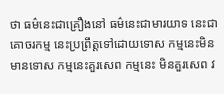ថា ធម៌នេះជាគ្រឿងនៅ ធម៌នេះជាមារយាទ នេះជាគោចរកម្ម នេះប្រព្រឹត្តទៅដោយទោស កម្មនេះមិនមានទោស កម្មនេះគួរសេព កម្មនេះ មិនគួរសេព វ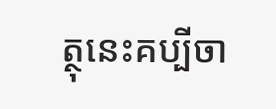ត្ថុនេះគប្បីចា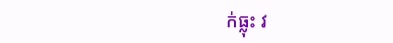ក់ធ្លុះ វ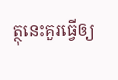ត្ថុនេះគួរធ្វើឲ្យ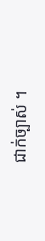ជាក់ច្បាស់ ។